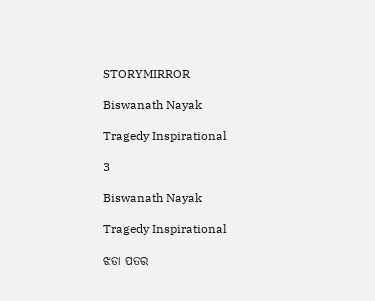STORYMIRROR

Biswanath Nayak

Tragedy Inspirational

3

Biswanath Nayak

Tragedy Inspirational

ଝଡା ପତର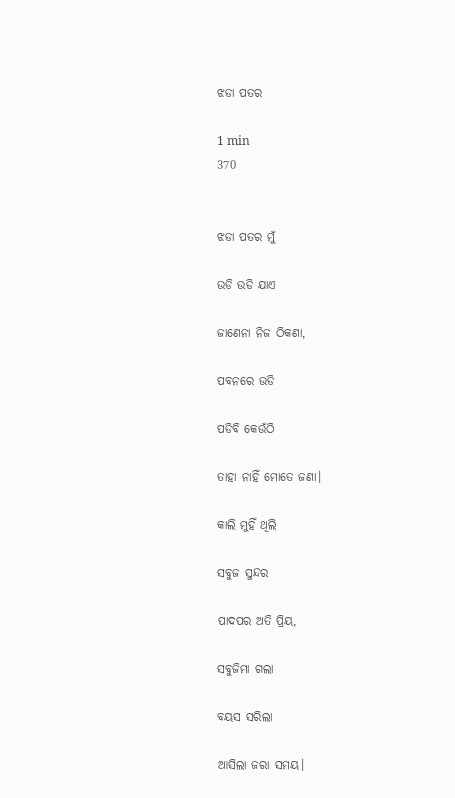ଝଡା ପତର

1 min
370


ଝଡା ପତର ମୁଁ

ଉଡି ଉଡି ଯାଏ

ଜାଣେନା ନିଜ ଠିକଣା,

ପବନରେ ଉଡି

ପଡିବି କେଉଁଠି

ତାହା ନାହିଁ ମୋତେ ଜଣା।

କାଲି ମୁହିଁ ଥିଲି

ସବୁଜ ସୁନ୍ଦର

ପାଦପର ଅତି ପ୍ରିୟ,

ସବୁଜିମା ଗଲା

ବୟସ ସରିଲା

ଆସିଲା ଜରା ସମୟ।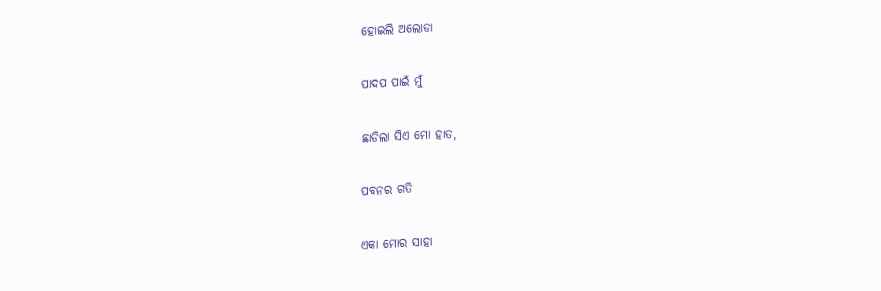ହୋଇଲି ଅଲୋଡା

ପାଦପ ପାଇଁ ମୁଁ

ଛାଡିଲା ସିଏ ମୋ ହାତ,

ପବନର ଗତି

ଏକା ମୋର ସାହା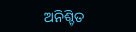ଅନିଶ୍ଚିତ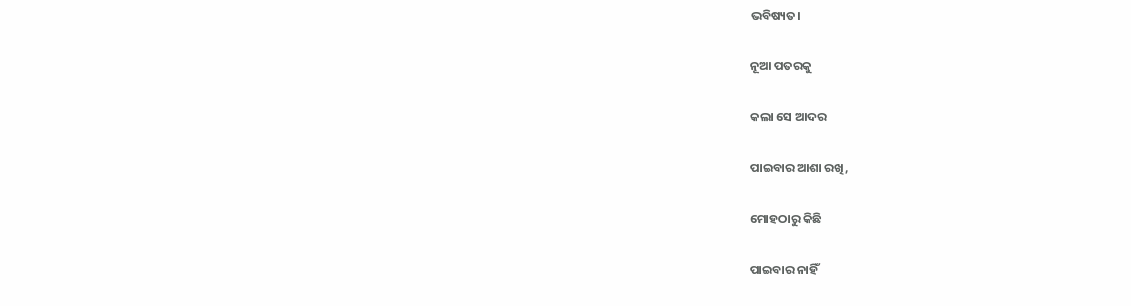ଭବିଷ୍ୟତ।

ନୂଆ ପତରକୁ

କଲା ସେ ଆଦର

ପାଇବାର ଆଶା ରଖି,

ମୋହଠାରୁ କିଛି

ପାଇବାର ନାହିଁ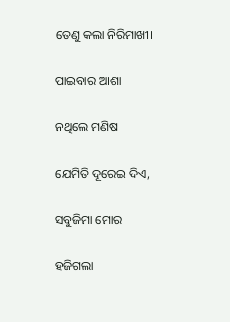ତେଣୁ କଲା ନିରିମାଖୀ।

ପାଇବାର ଆଶା

ନଥିଲେ ମଣିଷ

ଯେମିତି ଦୂରେଇ ଦିଏ,

ସବୁଜିମା ମୋର

ହଜିଗଲା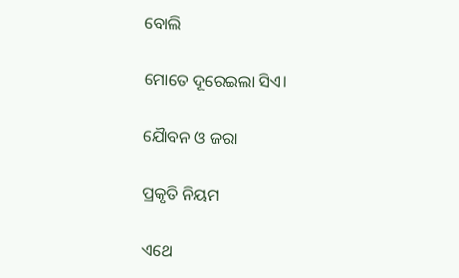ବୋଲି

ମୋତେ ଦୂରେଇଲା ସିଏ।

ଯୈାବନ ଓ ଜରା

ପ୍ରକୃତି ନିୟମ

ଏଥେ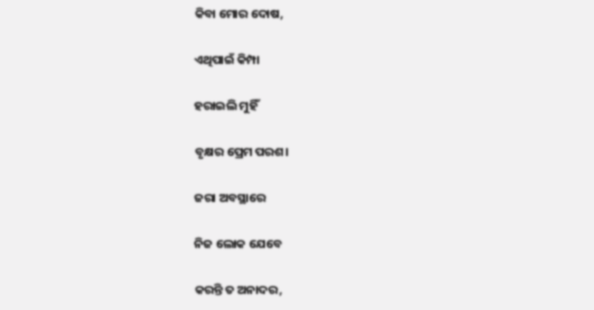କିବା ମୋର ଦୋଷ,

ଏଥିପାଇଁ କିମ୍ପା

ହରାଇଲି ମୁହିଁ

ବୃକ୍ଷର ପ୍ରେମ ପରଶ।

ଜରା ଅବସ୍ଥାରେ

ନିଜ ଲୋକ ଯେବେ

କରନ୍ତି ତ ଅନାଦର,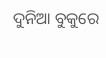ଦୁନିଆ ବୁକୁରେ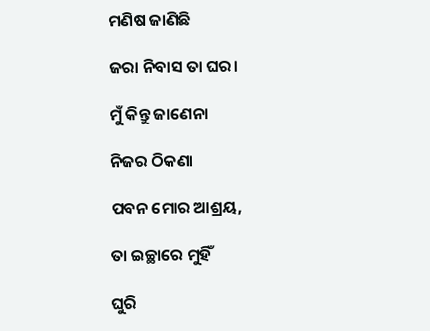ମଣିଷ ଜାଣିଛି

ଜରା ନିବାସ ତା ଘର।

ମୁଁ କିନ୍ତୁ ଜାଣେନା

ନିଜର ଠିକଣା

ପବନ ମୋର ଆଶ୍ରୟ,

ତା ଇଚ୍ଛାରେ ମୁହିଁ

ଘୁରି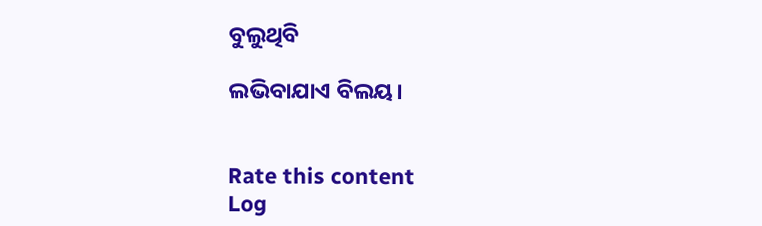ବୁଲୁଥିବି

ଲଭିବାଯାଏ ବିଲୟ।


Rate this content
Log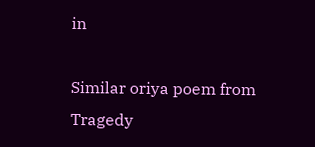in

Similar oriya poem from Tragedy